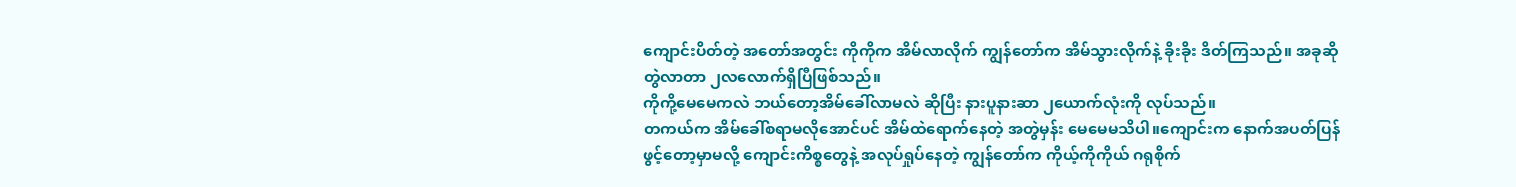ကျောင်းပိတ်တဲ့ အတော်အတွင်း ကိုကိုက အိမ်လာလိုက် ကျွန်တော်က အိမ်သွားလိုက်နဲ့ ခိုးခိုး ဒိတ်ကြသည်။ အခုဆို တွဲလာတာ ၂လလောက်ရှိပြီဖြစ်သည်။
ကိုကို့မေမေကလဲ ဘယ်တော့အိမ်ခေါ်လာမလဲ ဆိုပြီး နားပူနားဆာ ၂ယောက်လုံးကို လုပ်သည်။
တကယ်က အိမ်ခေါ်စရာမလိုအောင်ပင် အိမ်ထဲရောက်နေတဲ့ အတွဲမှန်း မေမေမသိပါ။ကျောင်းက နောက်အပတ်ပြန်ဖွင့်တော့မှာမလို့ ကျောင်းကိစ္စတွေနဲ့ အလုပ်ရှုပ်နေတဲ့ ကျွန်တော်က ကိုယ့်ကိုကိုယ် ဂရုစိုက်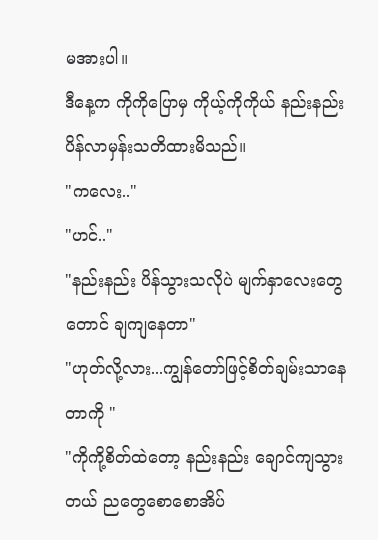မအားပါ။
ဒီနေ့က ကိုကိုပြောမှ ကိုယ့်ကိုကိုယ် နည်းနည်း ပိန်လာမှန်းသတိထားမိသည်။
"ကလေး.."
"ဟင်.."
"နည်းနည်း ပိန်သွားသလိုပဲ မျက်နှာလေးတွေတောင် ချကျနေတာ"
"ဟုတ်လို့လား...ကျွန်တော်ဖြင့်စိတ်ချမ်းသာနေတာကို "
"ကိုကို့စိတ်ထဲတော့ နည်းနည်း ချောင်ကျသွားတယ် ညတွေစောစောအိပ်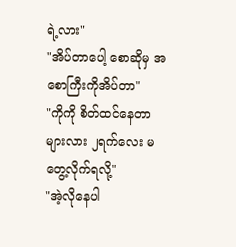ရဲ့လား"
"အိပ်တာပေါ့ စောဆိုမှ အစောကြီးကိုအိပ်တာ"
"ကိုကို စိတ်ထင်နေတာများလား ၂ရက်လေး မတွေ့လိုက်ရလို့"
"အဲ့လိုနေပါ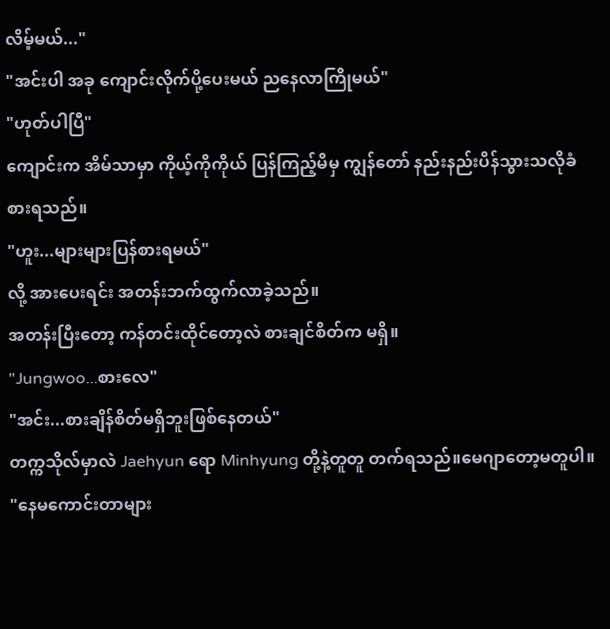လိမ့်မယ်..."
"အင်းပါ အခု ကျောင်းလိုက်ပို့ပေးမယ် ညနေလာကြိုမယ်"
"ဟုတ်ပါပြီ"
ကျောင်းက အိမ်သာမှာ ကိုယ့်ကိုကိုယ် ပြန်ကြည့်မိမှ ကျွန်တော် နည်းနည်းပိန်သွားသလိုခံစားရသည်။
"ဟူး...များများပြန်စားရမယ်"
လို့ အားပေးရင်း အတန်းဘက်ထွက်လာခဲ့သည်။
အတန်းပြီးတော့ ကန်တင်းထိုင်တော့လဲ စားချင်စိတ်က မရှိ။
"Jungwoo...စားလေ"
"အင်း...စားချိန်စိတ်မရှိဘူးဖြစ်နေတယ်"
တက္ကသိုလ်မှာလဲ Jaehyun ရော Minhyung တို့နဲ့တူတူ တက်ရသည်။မေဂျာတော့မတူပါ။
"နေမကောင်းတာများ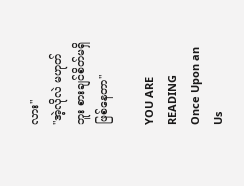လား"
"အဲ့လိုလဲ မဟုတ်ဘူး စားချင်စိတ်မရှိဖြစ်နေတာ"

YOU ARE READING
Once Upon an Us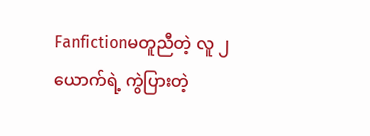Fanfictionမတူညီတဲ့ လူ ၂ယောက်ရဲ့ ကွဲပြားတဲ့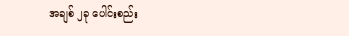အချစ် ၂ခု ပေါင်းစည်း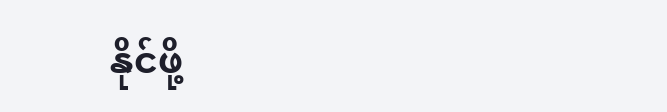နိုင်ဖို့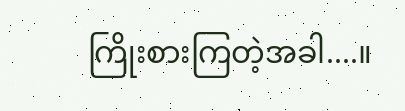ကြိုးစားကြတဲ့အခါ....။